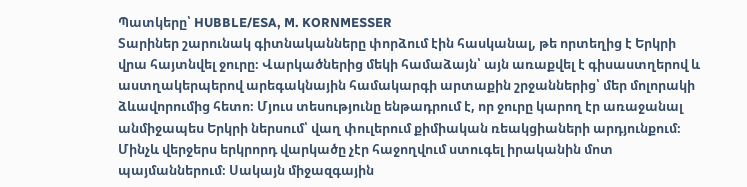Պատկերը՝ HUBBLE/ESA, M. KORNMESSER
Տարիներ շարունակ գիտնականները փորձում էին հասկանալ, թե որտեղից է Երկրի վրա հայտնվել ջուրը։ Վարկածներից մեկի համաձայն՝ այն առաքվել է գիսաստղերով և աստղակերպերով արեգակնային համակարգի արտաքին շրջաններից՝ մեր մոլորակի ձևավորումից հետո։ Մյուս տեսությունը ենթադրում է, որ ջուրը կարող էր առաջանալ անմիջապես Երկրի ներսում՝ վաղ փուլերում քիմիական ռեակցիաների արդյունքում։
Մինչև վերջերս երկրորդ վարկածը չէր հաջողվում ստուգել իրականին մոտ պայմաններում։ Սակայն միջազգային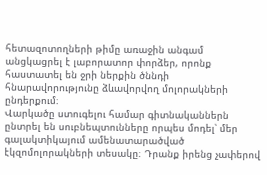հետազոտողների թիմը առաջին անգամ անցկացրել է լաբորատոր փորձեր, որոնք հաստատել են ջրի ներքին ծննդի հնարավորությունը ձևավորվող մոլորակների ընդերքում։
Վարկածը ստուգելու համար գիտնականներն ընտրել են սուբնեպտունները որպես մոդել՝ մեր գալակտիկայում ամենատարածված էկզոմոլորակների տեսակը։ Դրանք իրենց չափերով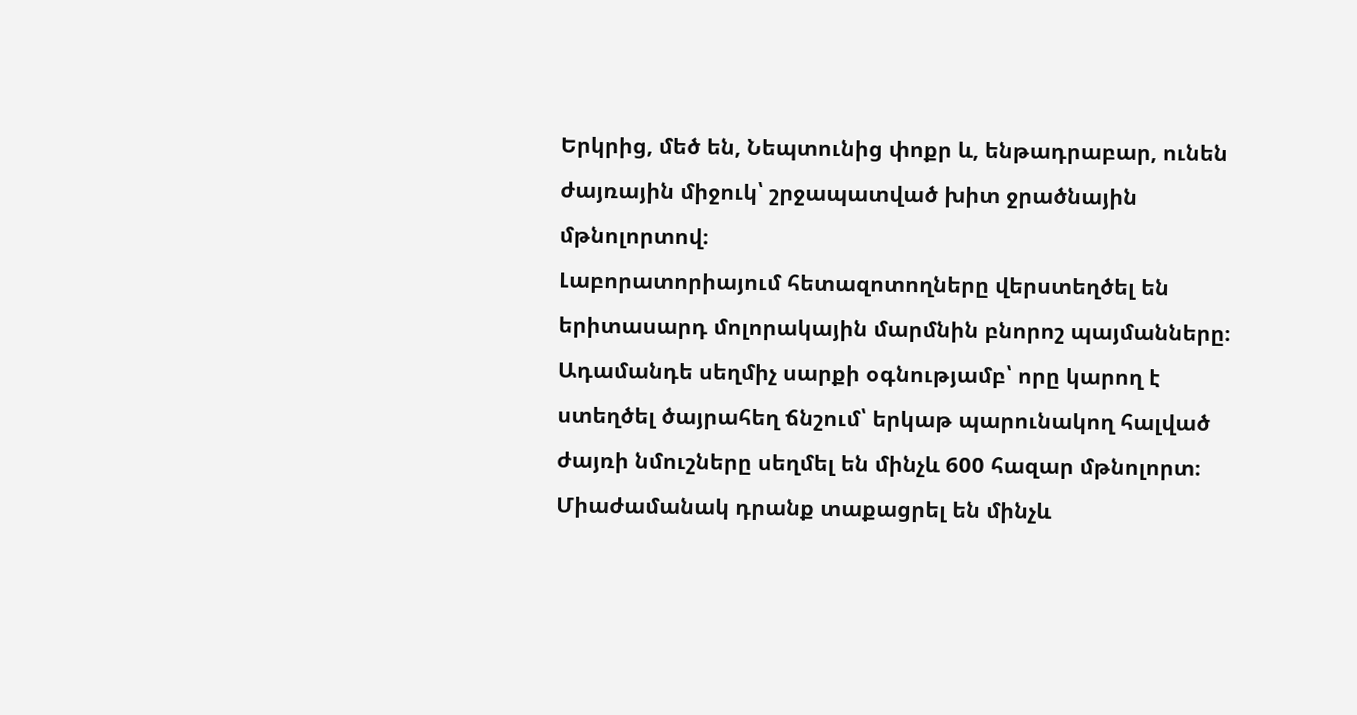Երկրից, մեծ են, Նեպտունից փոքր և, ենթադրաբար, ունեն ժայռային միջուկ՝ շրջապատված խիտ ջրածնային մթնոլորտով։
Լաբորատորիայում հետազոտողները վերստեղծել են երիտասարդ մոլորակային մարմնին բնորոշ պայմանները։ Ադամանդե սեղմիչ սարքի օգնությամբ՝ որը կարող է ստեղծել ծայրահեղ ճնշում՝ երկաթ պարունակող հալված ժայռի նմուշները սեղմել են մինչև 600 հազար մթնոլորտ։ Միաժամանակ դրանք տաքացրել են մինչև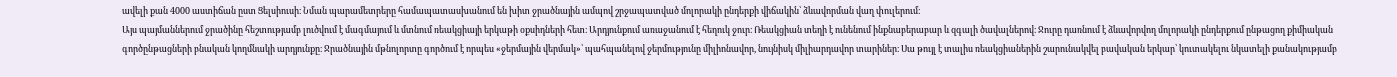ավելի քան 4000 աստիճան ըստ Ցելսիուսի։ Նման պարամետրերը համապատասխանում են խիտ ջրածնային ամպով շրջապատված մոլորակի ընդերքի վիճակին՝ ձևավորման վաղ փուլերում։
Այս պայմաններում ջրածինը հեշտությամբ լուծվում է մագմայում և մտնում ռեակցիայի երկաթի օքսիդների հետ։ Արդյունքում առաջանում է հեղուկ ջուր։ Ռեակցիան տեղի է ունենում ինքնաբերաբար և զգալի ծավալներով։ Ջուրը դառնում է ձևավորվող մոլորակի ընդերքում ընթացող քիմիական գործընթացների բնական կողմնակի արդյունքը։ Ջրածնային մթնոլորտը գործում է որպես «ջերմային վերմակ»՝ պահպանելով ջերմությունը միլիոնավոր, նույնիսկ միլիարդավոր տարիներ։ Սա թույլ է տալիս ռեակցիաներին շարունակվել բավական երկար՝ կուտակելու նկատելի քանակությամբ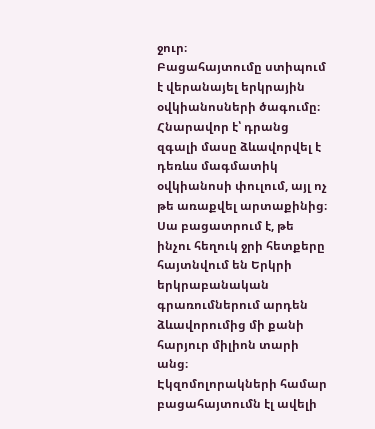ջուր։
Բացահայտումը ստիպում է վերանայել երկրային օվկիանոսների ծագումը։ Հնարավոր է՝ դրանց զգալի մասը ձևավորվել է դեռևս մագմատիկ օվկիանոսի փուլում, այլ ոչ թե առաքվել արտաքինից։ Սա բացատրում է, թե ինչու հեղուկ ջրի հետքերը հայտնվում են Երկրի երկրաբանական գրառումներում արդեն ձևավորումից մի քանի հարյուր միլիոն տարի անց։
Էկզոմոլորակների համար բացահայտումն էլ ավելի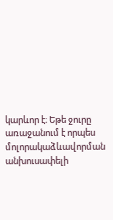կարևոր է։ Եթե ջուրը առաջանում է որպես մոլորակաձևավորման անխուսափելի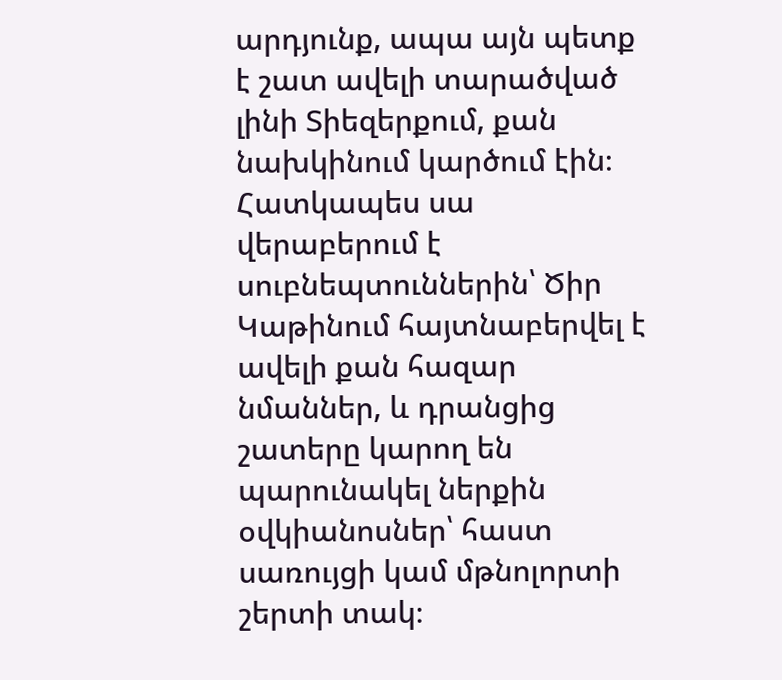արդյունք, ապա այն պետք է շատ ավելի տարածված լինի Տիեզերքում, քան նախկինում կարծում էին։ Հատկապես սա վերաբերում է սուբնեպտուններին՝ Ծիր Կաթինում հայտնաբերվել է ավելի քան հազար նմաններ, և դրանցից շատերը կարող են պարունակել ներքին օվկիանոսներ՝ հաստ սառույցի կամ մթնոլորտի շերտի տակ։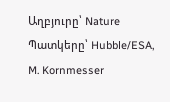Աղբյուրը՝ Nature
Պատկերը՝ Hubble/ESA, M. Kornmesser